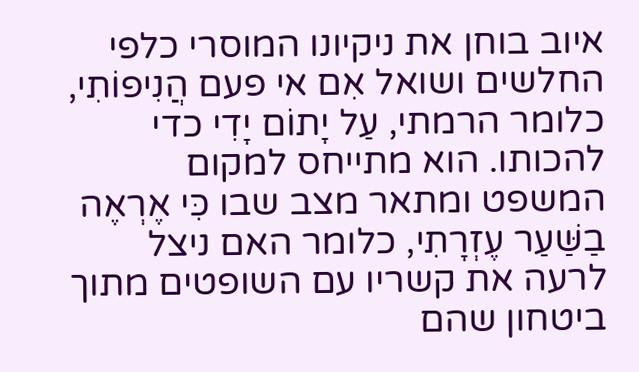איוב בוחן את ניקיונו המוסרי כלפי החלשים ושואל אִם אי פעם הֲנִיפוֹתִי, כלומר הרמתי, עַל יָתוֹם יָדִי כדי להכותו. הוא מתייחס למקום המשפט ומתאר מצב שבו כִּי אֶרְאֶה בַשַּׁעַר עֶזְרָתִי, כלומר האם ניצל לרעה את קשריו עם השופטים מתוך ביטחון שהם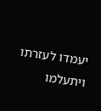יעמדו לעזרתו ויתעלמו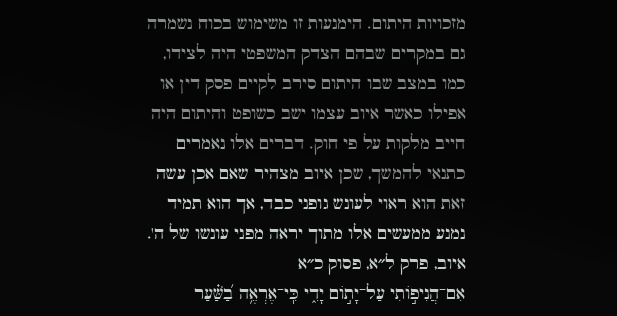מזכויות היתום. הימנעות זו משימוש בכוח נשמרה גם במקרים שבהם הצדק המשפטי היה לצידו, כמו במצב שבו היתום סירב לקיים פסק דין או אפילו כאשר איוב עצמו ישב כשופט והיתום היה חייב מלקות על פי חוק. דברים אלו נאמרים כתנאי להמשך, שכן איוב מצהיר שאם אכן עשה זאת הוא ראוי לעונש גופני כבד, אך הוא תמיד נמנע ממעשים אלו מתוך יראה מפני עונשו של ה'.
איוב, פרק ל״א, פסוק כ״א
אִם־הֲנִיפ֣וֹתִי עַל־יָת֣וֹם יָדִ֑י כִּֽי־אֶרְאֶ֥ה בַ֝שַּׁ֗עַר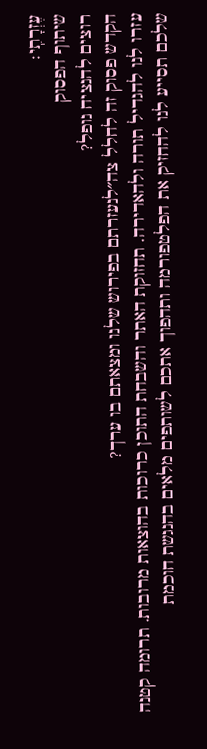עֶזְרָתִֽי׃
שיתוף הפסוק
רוצים להנציח נופל?
הקדש פסוק זה לחלל צה״לנעזרתם בפירוש שלנו ומצאתם בו ערך?
עזרו לנו להגדיל תורה ולהאדירה. תחזוקת האתר והשבחת התוכן כרוכות בהוצאות מרובות. תרומה קטנה שלכם תסייע לנו להחזיק את הפלטפורמה ותהפוך אתכם לשותפים מלאים בהנגשת חוכמת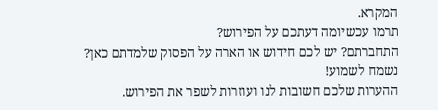המקרא.
תרמו עכשיומה דעתכם על הפירוש?
התחברתם? יש לכם חידוש או הארה על הפסוק שלמדתם כאן? נשמח לשמוע!
ההערות שלכם חשובות לנו ועוזרות לשפר את הפירוש.